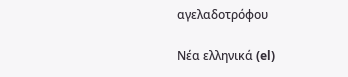αγελαδοτρόφου

Νέα ελληνικά (el)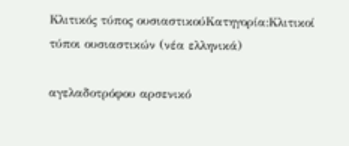Κλιτικός τύπος ουσιαστικούΚατηγορία:Κλιτικοί τύποι ουσιαστικών (νέα ελληνικά)

αγελαδοτρόφου αρσενικό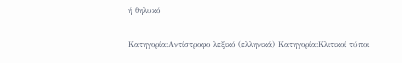ή θηλυκό

Κατηγορία:Αντίστροφο λεξικό (ελληνικά) Κατηγορία:Κλιτικοί τύποι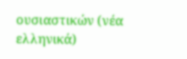ουσιαστικών (νέα ελληνικά)